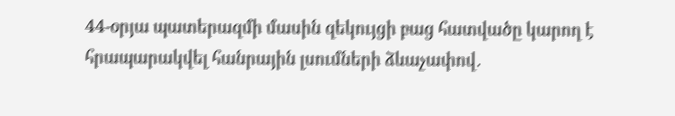44-օրյա պատերազմի մասին զեկույցի բաց հատվածը կարող է հրապարակվել հանրային լսումների ձևաչափով․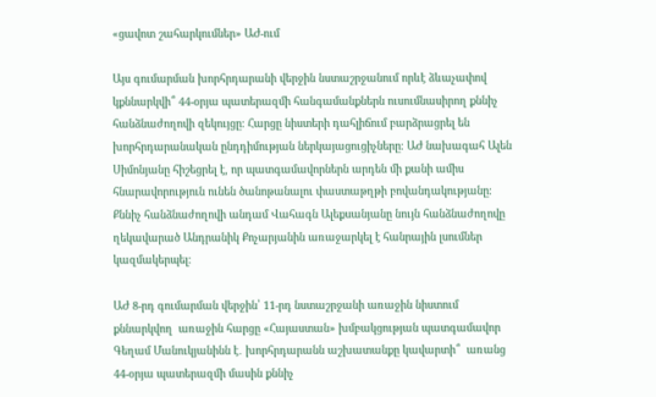«ցավոտ շահարկումներ» ԱԺ-ում

Այս գումարման խորհրդարանի վերջին նստաշրջանում որևէ ձևաչափով կքննարկվի՞ 44-օրյա պատերազմի հանգամանքներն ուսումնասիրող քննիչ հանձնաժողովի զեկույցը։ Հարցը նիստերի դահլիճում բարձրացրել են խորհրդարանական ընդդիմության ներկայացուցիչները։ ԱԺ նախագահ Ալեն Սիմոնյանը հիշեցրել է, որ պատգամավորներն արդեն մի քանի ամիս հնարավորություն ունեն ծանոթանալու փաստաթղթի բովանդակությանը։ Քննիչ հանձնաժողովի անդամ Վահագն Ալեքսանյանը նույն հանձնաժողովը ղեկավարած Անդրանիկ Քոչարյանին առաջարկել է հանրային լսումներ կազմակերպել։

ԱԺ 8-րդ գումարման վերջին՝ 11-րդ նստաշրջանի առաջին նիստում քննարկվող  առաջին հարցը «Հայաստան» խմբակցության պատգամավոր Գեղամ Մանուկյանինն է․ խորհրդարանն աշխատանքը կավարտի՞  առանց 44-օրյա պատերազմի մասին քննիչ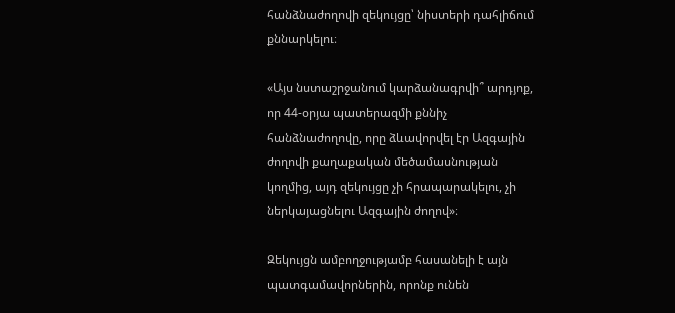հանձնաժողովի զեկույցը՝ նիստերի դահլիճում քննարկելու։

«Այս նստաշրջանում կարձանագրվի՞ արդյոք, որ 44-օրյա պատերազմի քննիչ հանձնաժողովը, որը ձևավորվել էր Ազգային ժողովի քաղաքական մեծամասնության կողմից, այդ զեկույցը չի հրապարակելու, չի ներկայացնելու Ազգային ժողով»։

Զեկույցն ամբողջությամբ հասանելի է այն պատգամավորներին, որոնք ունեն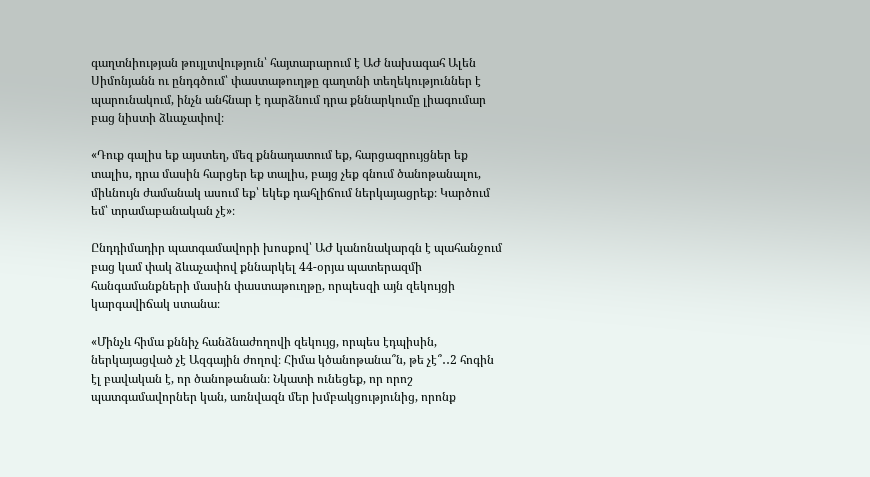գաղտնիության թույլտվություն՝ հայտարարում է ԱԺ նախագահ Ալեն Սիմոնյանն ու ընդգծում՝ փաստաթուղթը գաղտնի տեղեկություններ է պարունակում, ինչն անհնար է դարձնում դրա քննարկումը լիագումար բաց նիստի ձևաչափով։

«Դուք գալիս եք այստեղ, մեզ քննադատում եք, հարցազրույցներ եք տալիս, դրա մասին հարցեր եք տալիս, բայց չեք գնում ծանոթանալու, միևնույն ժամանակ ասում եք՝ եկեք դահլիճում ներկայացրեք։ Կարծում եմ՝ տրամաբանական չէ»։

Ընդդիմադիր պատգամավորի խոսքով՝ ԱԺ կանոնակարգն է պահանջում բաց կամ փակ ձևաչափով քննարկել 44-օրյա պատերազմի հանգամանքների մասին փաստաթուղթը, որպեսզի այն զեկույցի կարգավիճակ ստանա։

«Մինչև հիմա քննիչ հանձնաժողովի զեկույց, որպես էդպիսին, ներկայացված չէ Ազգային ժողով։ Հիմա կծանոթանա՞ն, թե չէ՞․․2 հոգին էլ բավական է, որ ծանոթանան։ Նկատի ունեցեք, որ որոշ պատգամավորներ կան, առնվազն մեր խմբակցությունից, որոնք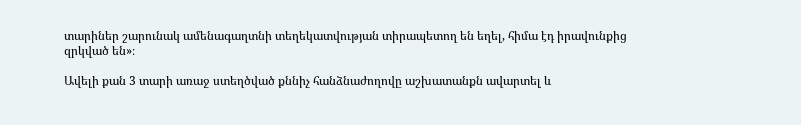տարիներ շարունակ ամենագաղտնի տեղեկատվության տիրապետող են եղել, հիմա էդ իրավունքից զրկված են»։

Ավելի քան 3 տարի առաջ ստեղծված քննիչ հանձնաժողովը աշխատանքն ավարտել և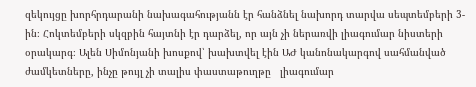զեկույցը խորհրդարանի նախագահությանն էր հանձնել նախորդ տարվա սեպտեմբերի 3-ին։ Հոկտեմբերի սկզբին հայտնի էր դարձել, որ այն չի ներառվի լիագումար նիստերի օրակարգ։ Ալեն Սիմոնյանի խոսքով՝ խախտվել էին ԱԺ կանոնակարգով սահմանված ժամկետները, ինչը թույլ չի տալիս փաստաթուղթը   լիագումար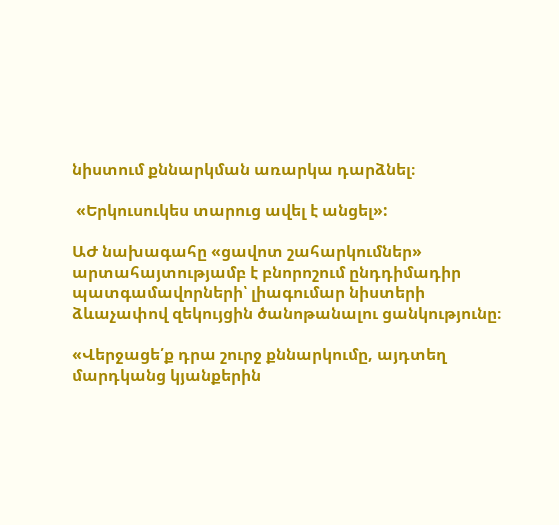նիստում քննարկման առարկա դարձնել։

 «Երկուսուկես տարուց ավել է անցել»:

ԱԺ նախագահը «ցավոտ շահարկումներ» արտահայտությամբ է բնորոշում ընդդիմադիր պատգամավորների՝ լիագումար նիստերի ձևաչափով զեկույցին ծանոթանալու ցանկությունը։

«Վերջացե՛ք դրա շուրջ քննարկումը, այդտեղ մարդկանց կյանքերին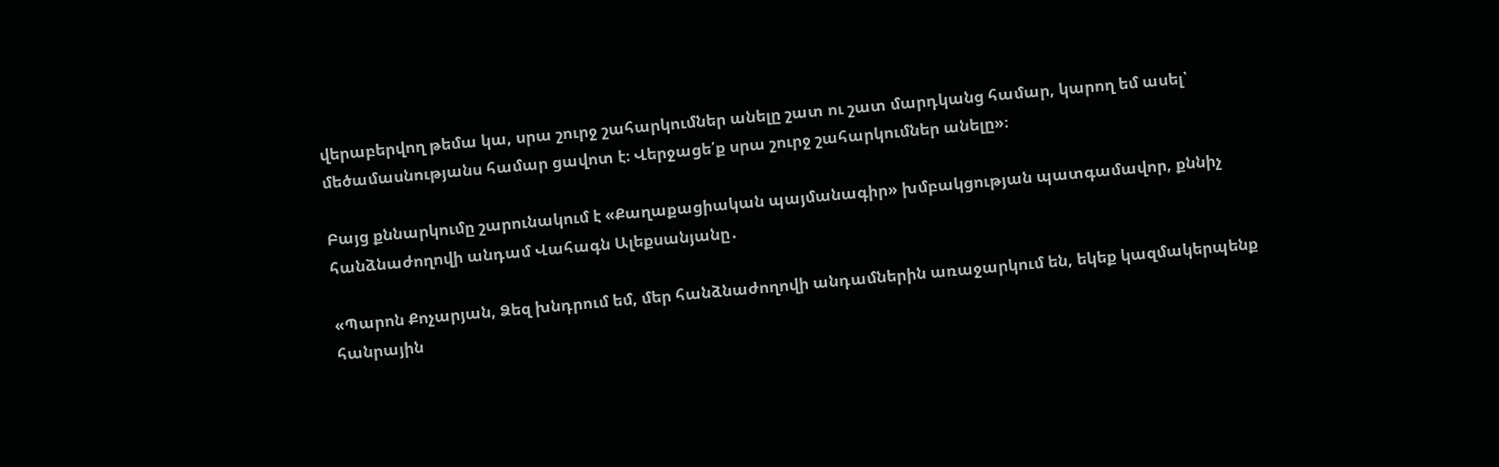վերաբերվող թեմա կա, սրա շուրջ շահարկումներ անելը շատ ու շատ մարդկանց համար, կարող եմ ասել՝ մեծամասնությանս համար ցավոտ է։ Վերջացե՛ք սրա շուրջ շահարկումներ անելը»։

Բայց քննարկումը շարունակում է «Քաղաքացիական պայմանագիր» խմբակցության պատգամավոր, քննիչ հանձնաժողովի անդամ Վահագն Ալեքսանյանը․

«Պարոն Քոչարյան, Ձեզ խնդրում եմ, մեր հանձնաժողովի անդամներին առաջարկում են, եկեք կազմակերպենք հանրային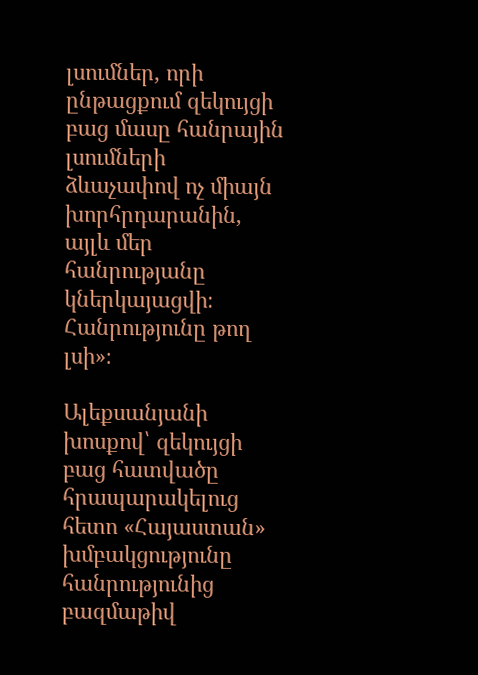լսումներ, որի ընթացքում զեկույցի բաց մասը հանրային լսումների ձևաչափով ոչ միայն խորհրդարանին, այլև մեր հանրությանը կներկայացվի։ Հանրությունը թող լսի»։

Ալեքսանյանի խոսքով՝ զեկույցի բաց հատվածը հրապարակելուց հետո «Հայաստան» խմբակցությունը հանրությունից բազմաթիվ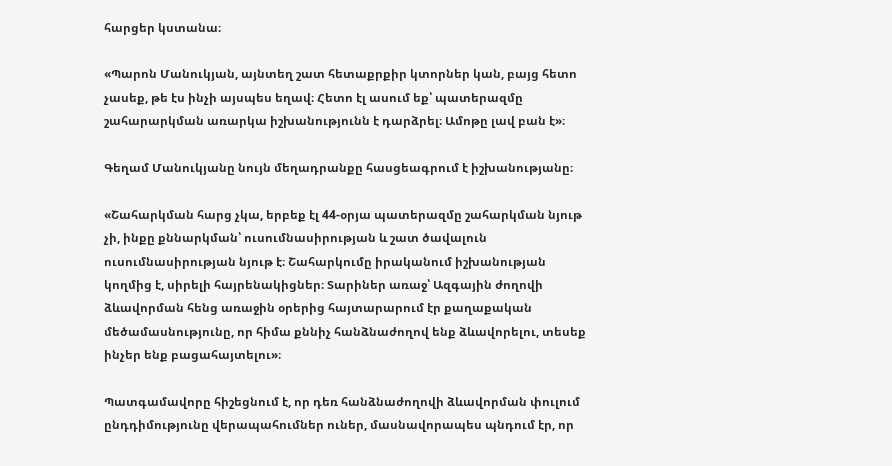հարցեր կստանա։

«Պարոն Մանուկյան, այնտեղ շատ հետաքրքիր կտորներ կան, բայց հետո չասեք, թե էս ինչի այսպես եղավ։ Հետո էլ ասում եք՝ պատերազմը շահարարկման առարկա իշխանությունն է դարձրել։ Ամոթը լավ բան է»։

Գեղամ Մանուկյանը նույն մեղադրանքը հասցեագրում է իշխանությանը։

«Շահարկման հարց չկա, երբեք էլ 44-օրյա պատերազմը շահարկման նյութ չի, ինքը քննարկման՝ ուսումնասիրության և շատ ծավալուն ուսումնասիրության նյութ է։ Շահարկումը իրականում իշխանության կողմից է, սիրելի հայրենակիցներ։ Տարիներ առաջ՝ Ազգային ժողովի ձևավորման հենց առաջին օրերից հայտարարում էր քաղաքական մեծամասնությունը, որ հիմա քննիչ հանձնաժողով ենք ձևավորելու, տեսեք ինչեր ենք բացահայտելու»։

Պատգամավորը հիշեցնում է, որ դեռ հանձնաժողովի ձևավորման փուլում ընդդիմությունը վերապահումներ ուներ, մասնավորապես պնդում էր, որ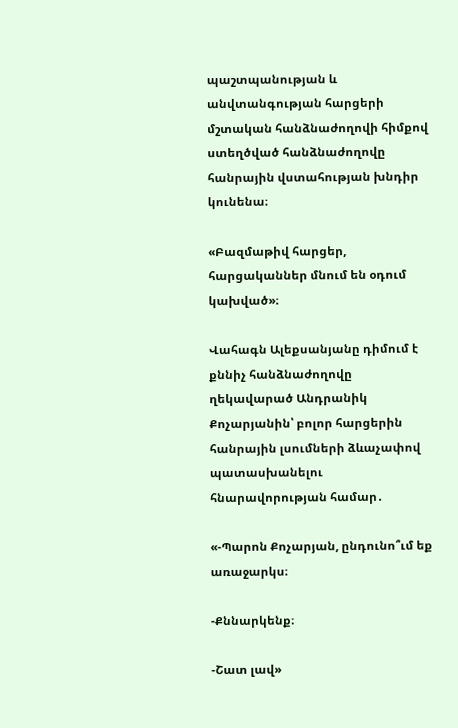պաշտպանության և անվտանգության հարցերի մշտական հանձնաժողովի հիմքով ստեղծված հանձնաժողովը հանրային վստահության խնդիր կունենա։

«Բազմաթիվ հարցեր, հարցականներ մնում են օդում կախված»։

Վահագն Ալեքսանյանը դիմում է քննիչ հանձնաժողովը ղեկավարած Անդրանիկ Քոչարյանին՝ բոլոր հարցերին հանրային լսումների ձևաչափով պատասխանելու հնարավորության համար․

«-Պարոն Քոչարյան, ընդունո՞ւմ եք առաջարկս։

-Քննարկենք։

-Շատ լավ»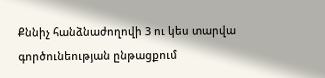Քննիչ հանձնաժողովի 3 ու կես տարվա գործունեության ընթացքում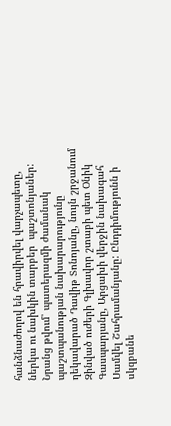հանձնաժողով են հրավիրվել վարչապետը, ներկա ու նախկին տարբեր  պաշտոնյաներ: Նրանց թվում՝ պատերազմի ժամանակ պաշտպանության նախարարությունը ղեկավարած Դավիթ Տոնոյանը, նույն շրջանում Զինված ուժերի Գլխավոր շտաբի պետ Օնիկ Գասպարյանը, Արցախի վերջին նախագահ Սամվել Շահրամանյանը: Ընդդիմությունն ի սկզբանե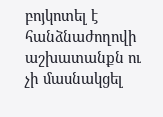բոյկոտել է հանձնաժողովի աշխատանքն ու չի մասնակցել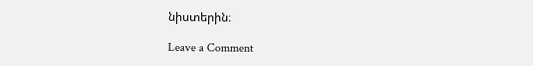նիստերին։

Leave a Comment